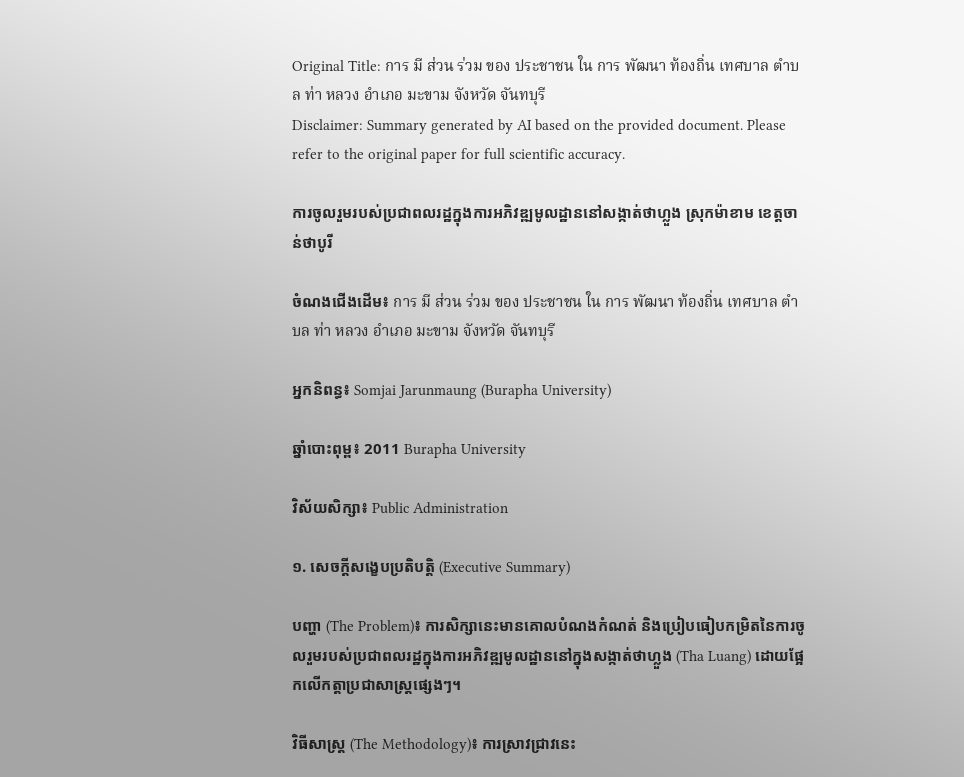Original Title: การ มี ส่วน ร่วม ของ ประชาชน ใน การ พัฒนา ท้องถิ่น เทศบาล ตำบล ท่า หลวง อำเภอ มะขาม จังหวัด จันทบุรี
Disclaimer: Summary generated by AI based on the provided document. Please refer to the original paper for full scientific accuracy.

ការចូលរួមរបស់ប្រជាពលរដ្ឋក្នុងការអភិវឌ្ឍមូលដ្ឋាននៅសង្កាត់ថាហ្លួង ស្រុកម៉ាខាម ខេត្តចាន់ថាបូរី

ចំណងជើងដើម៖ การ มี ส่วน ร่วม ของ ประชาชน ใน การ พัฒนา ท้องถิ่น เทศบาล ตำบล ท่า หลวง อำเภอ มะขาม จังหวัด จันทบุรี

អ្នកនិពន្ធ៖ Somjai Jarunmaung (Burapha University)

ឆ្នាំបោះពុម្ព៖ 2011 Burapha University

វិស័យសិក្សា៖ Public Administration

១. សេចក្តីសង្ខេបប្រតិបត្តិ (Executive Summary)

បញ្ហា (The Problem)៖ ការសិក្សានេះមានគោលបំណងកំណត់ និងប្រៀបធៀបកម្រិតនៃការចូលរួមរបស់ប្រជាពលរដ្ឋក្នុងការអភិវឌ្ឍមូលដ្ឋាននៅក្នុងសង្កាត់ថាហ្លួង (Tha Luang) ដោយផ្អែកលើកត្តាប្រជាសាស្ត្រផ្សេងៗ។

វិធីសាស្ត្រ (The Methodology)៖ ការស្រាវជ្រាវនេះ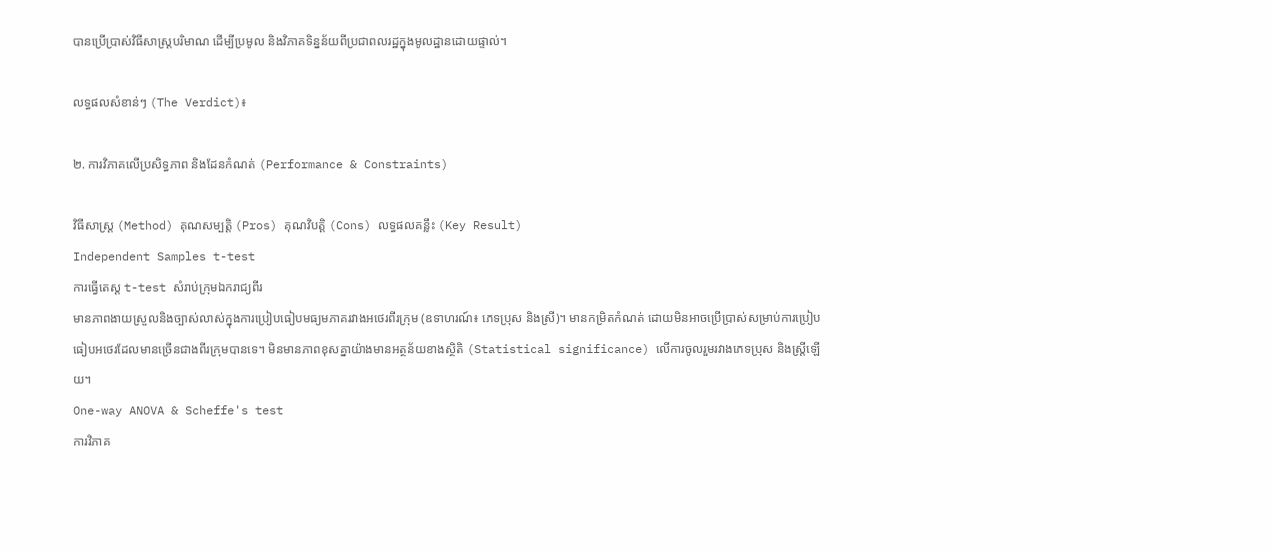បានប្រើប្រាស់វិធីសាស្ត្របរិមាណ ដើម្បីប្រមូល និងវិភាគទិន្នន័យពីប្រជាពលរដ្ឋក្នុងមូលដ្ឋានដោយផ្ទាល់។

លទ្ធផលសំខាន់ៗ (The Verdict)៖

២. ការវិភាគលើប្រសិទ្ធភាព និងដែនកំណត់ (Performance & Constraints)

វិធីសាស្ត្រ (Method) គុណសម្បត្តិ (Pros) គុណវិបត្តិ (Cons) លទ្ធផលគន្លឹះ (Key Result)
Independent Samples t-test
ការធ្វើតេស្ត t-test សំរាប់ក្រុមឯករាជ្យពីរ
មានភាពងាយស្រួលនិងច្បាស់លាស់ក្នុងការប្រៀបធៀបមធ្យមភាគរវាងអថេរពីរក្រុម (ឧទាហរណ៍៖ ភេទប្រុស និងស្រី)។ មានកម្រិតកំណត់ ដោយមិនអាចប្រើប្រាស់សម្រាប់ការប្រៀបធៀបអថេរដែលមានច្រើនជាងពីរក្រុមបានទេ។ មិនមានភាពខុសគ្នាយ៉ាងមានអត្ថន័យខាងស្ថិតិ (Statistical significance) លើការចូលរួមរវាងភេទប្រុស និងស្ត្រីឡើយ។
One-way ANOVA & Scheffe's test
ការវិភាគ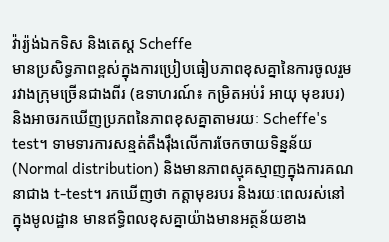វ៉ារ្យ៉ង់ឯកទិស និងតេស្ត Scheffe
មានប្រសិទ្ធភាពខ្ពស់ក្នុងការប្រៀបធៀបភាពខុសគ្នានៃការចូលរួមរវាងក្រុមច្រើនជាងពីរ (ឧទាហរណ៍៖ កម្រិតអប់រំ អាយុ មុខរបរ) និងអាចរកឃើញប្រភពនៃភាពខុសគ្នាតាមរយៈ Scheffe's test។ ទាមទារការសន្មត់តឹងរ៉ឹងលើការចែកចាយទិន្នន័យ (Normal distribution) និងមានភាពស្មុគស្មាញក្នុងការគណនាជាង t-test។ រកឃើញថា កត្តាមុខរបរ និងរយៈពេលរស់នៅក្នុងមូលដ្ឋាន មានឥទ្ធិពលខុសគ្នាយ៉ាងមានអត្ថន័យខាង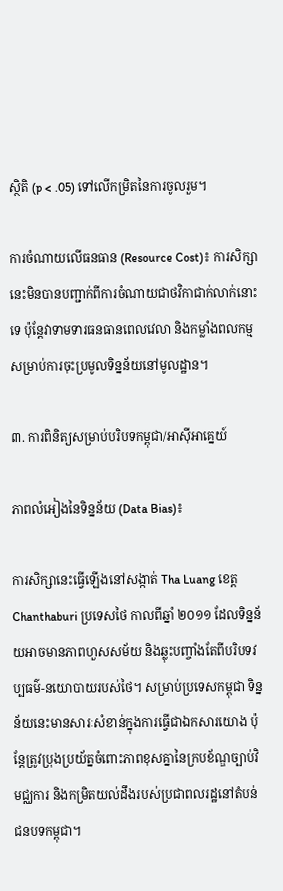ស្ថិតិ (p < .05) ទៅលើកម្រិតនៃការចូលរួម។

ការចំណាយលើធនធាន (Resource Cost)៖ ការសិក្សានេះមិនបានបញ្ជាក់ពីការចំណាយជាថវិកាជាក់លាក់នោះទេ ប៉ុន្តែវាទាមទារធនធានពេលវេលា និងកម្លាំងពលកម្មសម្រាប់ការចុះប្រមូលទិន្នន័យនៅមូលដ្ឋាន។

៣. ការពិនិត្យសម្រាប់បរិបទកម្ពុជា/អាស៊ីអាគ្នេយ៍

ភាពលំអៀងនៃទិន្នន័យ (Data Bias)៖

ការសិក្សានេះធ្វើឡើងនៅសង្កាត់ Tha Luang ខេត្ត Chanthaburi ប្រទេសថៃ កាលពីឆ្នាំ ២០១១ ដែលទិន្នន័យអាចមានភាពហួសសម័យ និងឆ្លុះបញ្ចាំងតែពីបរិបទវប្បធម៌-នយោបាយរបស់ថៃ។ សម្រាប់ប្រទេសកម្ពុជា ទិន្នន័យនេះមានសារៈសំខាន់ក្នុងការធ្វើជាឯកសារយោង ប៉ុន្តែត្រូវប្រុងប្រយ័ត្នចំពោះភាពខុសគ្នានៃក្របខ័ណ្ឌច្បាប់វិមជ្ឈការ និងកម្រិតយល់ដឹងរបស់ប្រជាពលរដ្ឋនៅតំបន់ជនបទកម្ពុជា។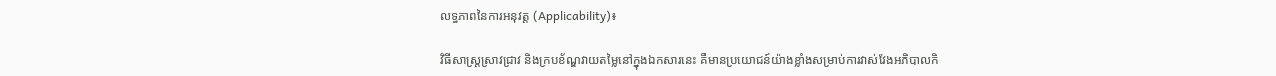លទ្ធភាពនៃការអនុវត្ត (Applicability)៖

វិធីសាស្ត្រស្រាវជ្រាវ និងក្របខ័ណ្ឌវាយតម្លៃនៅក្នុងឯកសារនេះ គឺមានប្រយោជន៍យ៉ាងខ្លាំងសម្រាប់ការវាស់វែងអភិបាលកិ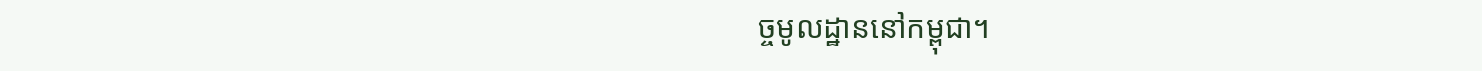ច្ចមូលដ្ឋាននៅកម្ពុជា។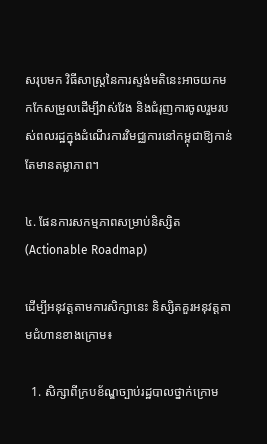សរុបមក វិធីសាស្ត្រនៃការស្ទង់មតិនេះអាចយកមកកែសម្រួលដើម្បីវាស់វែង និងជំរុញការចូលរួមរបស់ពលរដ្ឋក្នុងដំណើរការវិមជ្ឈការនៅកម្ពុជាឱ្យកាន់តែមានតម្លាភាព។

៤. ផែនការសកម្មភាពសម្រាប់និស្សិត (Actionable Roadmap)

ដើម្បីអនុវត្តតាមការសិក្សានេះ និស្សិតគួរអនុវត្តតាមជំហានខាងក្រោម៖

  1. សិក្សាពីក្របខ័ណ្ឌច្បាប់រដ្ឋបាលថ្នាក់ក្រោម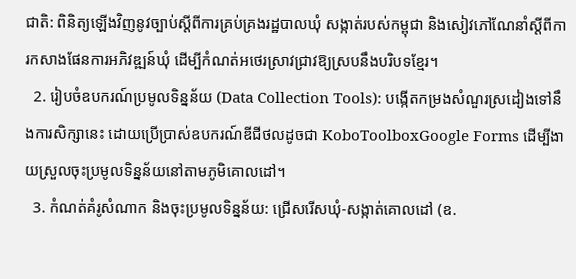ជាតិ: ពិនិត្យឡើងវិញនូវច្បាប់ស្តីពីការគ្រប់គ្រងរដ្ឋបាលឃុំ សង្កាត់របស់កម្ពុជា និងសៀវភៅណែនាំស្តីពីការកសាងផែនការអភិវឌ្ឍន៍ឃុំ ដើម្បីកំណត់អថេរស្រាវជ្រាវឱ្យស្របនឹងបរិបទខ្មែរ។
  2. រៀបចំឧបករណ៍ប្រមូលទិន្នន័យ (Data Collection Tools): បង្កើតកម្រងសំណួរស្រដៀងទៅនឹងការសិក្សានេះ ដោយប្រើប្រាស់ឧបករណ៍ឌីជីថលដូចជា KoboToolboxGoogle Forms ដើម្បីងាយស្រួលចុះប្រមូលទិន្នន័យនៅតាមភូមិគោលដៅ។
  3. កំណត់គំរូសំណាក និងចុះប្រមូលទិន្នន័យ: ជ្រើសរើសឃុំ-សង្កាត់គោលដៅ (ឧ.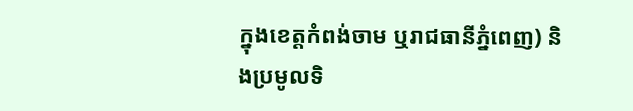ក្នុងខេត្តកំពង់ចាម ឬរាជធានីភ្នំពេញ) និងប្រមូលទិ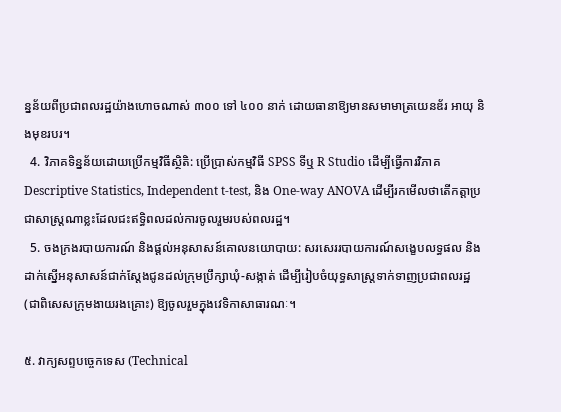ន្នន័យពីប្រជាពលរដ្ឋយ៉ាងហោចណាស់ ៣០០ ទៅ ៤០០ នាក់ ដោយធានាឱ្យមានសមាមាត្រយេនឌ័រ អាយុ និងមុខរបរ។
  4. វិភាគទិន្នន័យដោយប្រើកម្មវិធីស្ថិតិ: ប្រើប្រាស់កម្មវិធី SPSS ទីឬ R Studio ដើម្បីធ្វើការវិភាគ Descriptive Statistics, Independent t-test, និង One-way ANOVA ដើម្បីរកមើលថាតើកត្តាប្រជាសាស្ត្រណាខ្លះដែលជះឥទ្ធិពលដល់ការចូលរួមរបស់ពលរដ្ឋ។
  5. ចងក្រងរបាយការណ៍ និងផ្តល់អនុសាសន៍គោលនយោបាយ: សរសេររបាយការណ៍សង្ខេបលទ្ធផល និងដាក់ស្នើអនុសាសន៍ជាក់ស្តែងជូនដល់ក្រុមប្រឹក្សាឃុំ-សង្កាត់ ដើម្បីរៀបចំយុទ្ធសាស្ត្រទាក់ទាញប្រជាពលរដ្ឋ (ជាពិសេសក្រុមងាយរងគ្រោះ) ឱ្យចូលរួមក្នុងវេទិកាសាធារណៈ។

៥. វាក្យសព្ទបច្ចេកទេស (Technical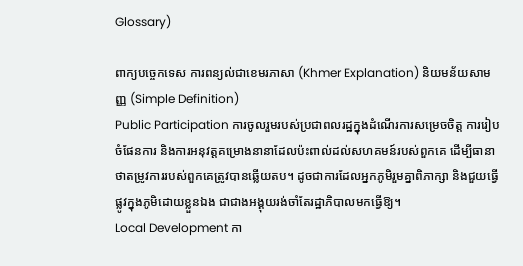Glossary)

ពាក្យបច្ចេកទេស ការពន្យល់ជាខេមរភាសា (Khmer Explanation) និយមន័យសាមញ្ញ (Simple Definition)
Public Participation ការចូលរួមរបស់ប្រជាពលរដ្ឋក្នុងដំណើរការសម្រេចចិត្ត ការរៀបចំផែនការ និងការអនុវត្តគម្រោងនានាដែលប៉ះពាល់ដល់សហគមន៍របស់ពួកគេ ដើម្បីធានាថាតម្រូវការរបស់ពួកគេត្រូវបានឆ្លើយតប។ ដូចជាការដែលអ្នកភូមិរួមគ្នាពិភាក្សា និងជួយធ្វើផ្លូវក្នុងភូមិដោយខ្លួនឯង ជាជាងអង្គុយរង់ចាំតែរដ្ឋាភិបាលមកធ្វើឱ្យ។
Local Development កា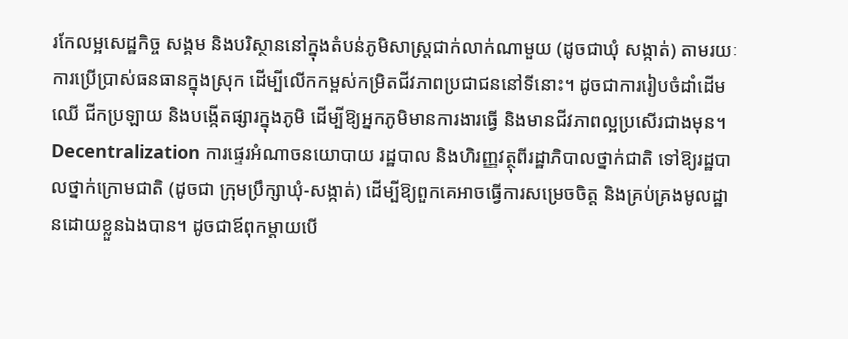រកែលម្អសេដ្ឋកិច្ច សង្គម និងបរិស្ថាននៅក្នុងតំបន់ភូមិសាស្ត្រជាក់លាក់ណាមួយ (ដូចជាឃុំ សង្កាត់) តាមរយៈការប្រើប្រាស់ធនធានក្នុងស្រុក ដើម្បីលើកកម្ពស់កម្រិតជីវភាពប្រជាជននៅទីនោះ។ ដូចជាការរៀបចំដាំដើមឈើ ជីកប្រឡាយ និងបង្កើតផ្សារក្នុងភូមិ ដើម្បីឱ្យអ្នកភូមិមានការងារធ្វើ និងមានជីវភាពល្អប្រសើរជាងមុន។
Decentralization ការផ្ទេរអំណាចនយោបាយ រដ្ឋបាល និងហិរញ្ញវត្ថុពីរដ្ឋាភិបាលថ្នាក់ជាតិ ទៅឱ្យរដ្ឋបាលថ្នាក់ក្រោមជាតិ (ដូចជា ក្រុមប្រឹក្សាឃុំ-សង្កាត់) ដើម្បីឱ្យពួកគេអាចធ្វើការសម្រេចចិត្ត និងគ្រប់គ្រងមូលដ្ឋានដោយខ្លួនឯងបាន។ ដូចជាឪពុកម្តាយបើ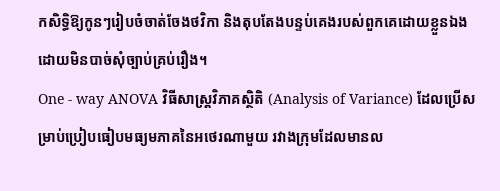កសិទ្ធិឱ្យកូនៗរៀបចំចាត់ចែងថវិកា និងតុបតែងបន្ទប់គេងរបស់ពួកគេដោយខ្លួនឯង ដោយមិនបាច់សុំច្បាប់គ្រប់រឿង។
One - way ANOVA វិធីសាស្ត្រវិភាគស្ថិតិ (Analysis of Variance) ដែលប្រើសម្រាប់ប្រៀបធៀបមធ្យមភាគនៃអថេរណាមួយ រវាងក្រុមដែលមានល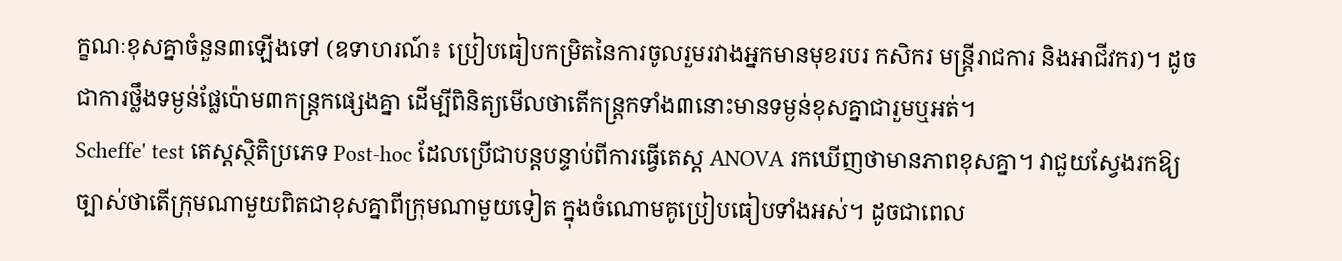ក្ខណៈខុសគ្នាចំនួន៣ឡើងទៅ (ឧទាហរណ៍៖ ប្រៀបធៀបកម្រិតនៃការចូលរួមរវាងអ្នកមានមុខរបរ កសិករ មន្ត្រីរាជការ និងអាជីវករ)។ ដូចជាការថ្លឹងទម្ងន់ផ្លែប៉ោម៣កន្ត្រកផ្សេងគ្នា ដើម្បីពិនិត្យមើលថាតើកន្ត្រកទាំង៣នោះមានទម្ងន់ខុសគ្នាជារួមឬអត់។
Scheffe' test តេស្តស្ថិតិប្រភេទ Post-hoc ដែលប្រើជាបន្តបន្ទាប់ពីការធ្វើតេស្ត ANOVA រកឃើញថាមានភាពខុសគ្នា។ វាជួយស្វែងរកឱ្យច្បាស់ថាតើក្រុមណាមួយពិតជាខុសគ្នាពីក្រុមណាមួយទៀត ក្នុងចំណោមគូប្រៀបធៀបទាំងអស់។ ដូចជាពេល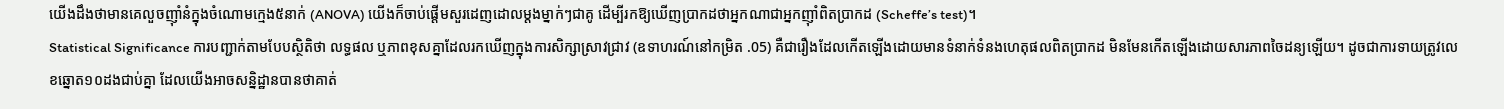យើងដឹងថាមានគេលួចញ៉ាំនំក្នុងចំណោមក្មេង៥នាក់ (ANOVA) យើងក៏ចាប់ផ្តើមសួរដេញដោលម្តងម្នាក់ៗជាគូ ដើម្បីរកឱ្យឃើញប្រាកដថាអ្នកណាជាអ្នកញ៉ាំពិតប្រាកដ (Scheffe’s test)។
Statistical Significance ការបញ្ជាក់តាមបែបស្ថិតិថា លទ្ធផល ឬភាពខុសគ្នាដែលរកឃើញក្នុងការសិក្សាស្រាវជ្រាវ (ឧទាហរណ៍នៅកម្រិត .05) គឺជារឿងដែលកើតឡើងដោយមានទំនាក់ទំនងហេតុផលពិតប្រាកដ មិនមែនកើតឡើងដោយសារភាពចៃដន្យឡើយ។ ដូចជាការទាយត្រូវលេខឆ្នោត១០ដងជាប់គ្នា ដែលយើងអាចសន្និដ្ឋានបានថាគាត់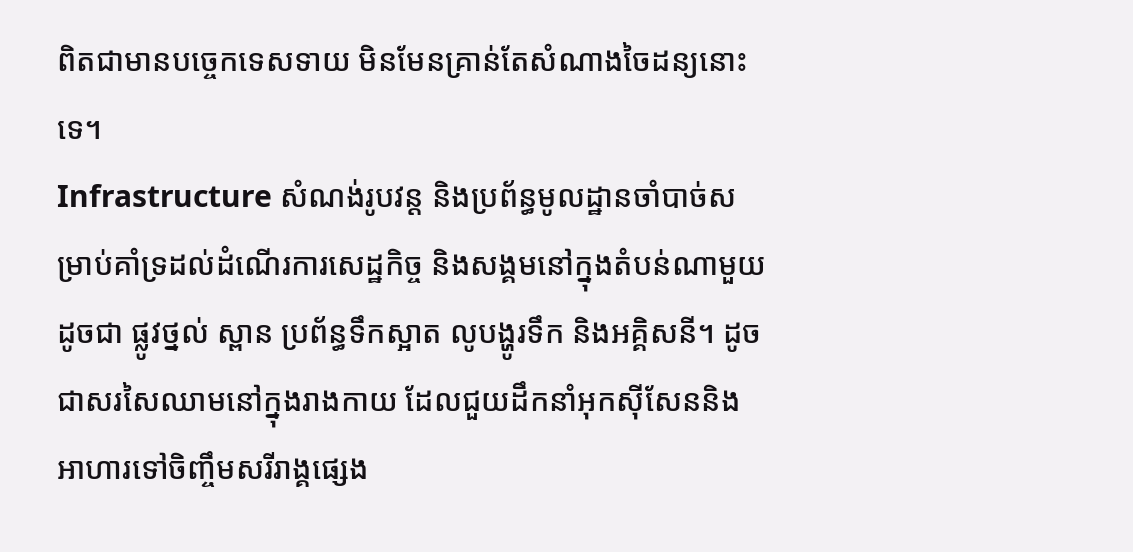ពិតជាមានបច្ចេកទេសទាយ មិនមែនគ្រាន់តែសំណាងចៃដន្យនោះទេ។
Infrastructure សំណង់រូបវន្ត និងប្រព័ន្ធមូលដ្ឋានចាំបាច់សម្រាប់គាំទ្រដល់ដំណើរការសេដ្ឋកិច្ច និងសង្គមនៅក្នុងតំបន់ណាមួយ ដូចជា ផ្លូវថ្នល់ ស្ពាន ប្រព័ន្ធទឹកស្អាត លូបង្ហូរទឹក និងអគ្គិសនី។ ដូចជាសរសៃឈាមនៅក្នុងរាងកាយ ដែលជួយដឹកនាំអុកស៊ីសែននិងអាហារទៅចិញ្ចឹមសរីរាង្គផ្សេង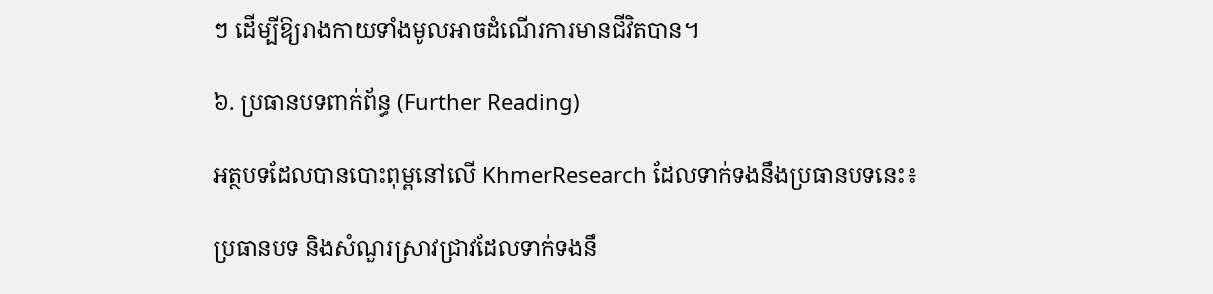ៗ ដើម្បីឱ្យរាងកាយទាំងមូលអាចដំណើរការមានជីវិតបាន។

៦. ប្រធានបទពាក់ព័ន្ធ (Further Reading)

អត្ថបទដែលបានបោះពុម្ពនៅលើ KhmerResearch ដែលទាក់ទងនឹងប្រធានបទនេះ៖

ប្រធានបទ និងសំណួរស្រាវជ្រាវដែលទាក់ទងនឹ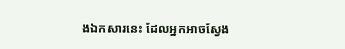ងឯកសារនេះ ដែលអ្នកអាចស្វែង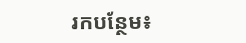រកបន្ថែម៖